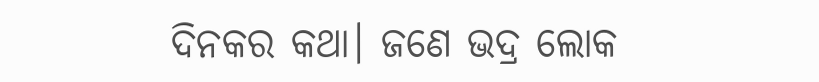ଦିନକର କଥା। ଜଣେ ଭଦ୍ର ଲୋକ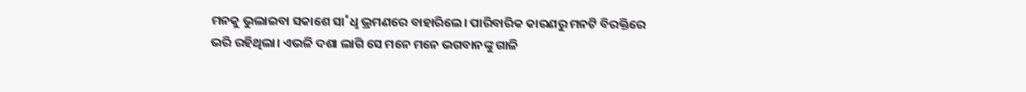ମନକୁ ଭୁଲାଇବା ସକାଶେ ସା˚ଧୢ ଭ୍ରମଣରେ ବାହାରିଲେ। ପାରିବାରିକ କାରଣରୁ ମନଟି ବିରକ୍ତିରେ ଭରି ରହିଥିଲା। ଏଭଳି ଦଶା ଲାଗି ସେ ମନେ ମନେ ଭଗବାନଙ୍କୁ ଗାଳି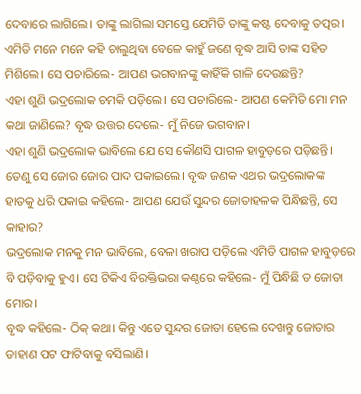ଦେବାରେ ଲାଗିଲେ। ତାଙ୍କୁ ଲାଗିଲା ସମସ୍ତେ ଯେମିତି ତାଙ୍କୁ କଷ୍ଟ ଦେବାକୁ ତତ୍ପର।
ଏମିତି ମନେ ମନେ କହି ଚାଲୁଥିବା ବେଳେ କାହୁଁ ଜଣେ ବୃଦ୍ଧ ଆସି ତାଙ୍କ ସହିତ ମିଶିଲେ। ସେ ପଚାରିଲେ- ଆପଣ ଭଗବାନଙ୍କୁ କାହିଁକି ଗାଳି ଦେଉଛନ୍ତି?
ଏହା ଶୁଣି ଭଦ୍ରଲୋକ ଚମକି ପଡ଼ିଲେ। ସେ ପଚାରିଲେ- ଆପଣ କେମିତି ମୋ ମନ କଥା ଜାଣିଲେ? ବୃଦ୍ଧ ଉତ୍ତର ଦେଲେ- ମୁଁ ନିଜେ ଭଗବାନ।
ଏହା ଶୁଣି ଭଦ୍ରଲୋକ ଭାବିଲେ ଯେ ସେ କୌଣସି ପାଗଳ ହାବୁଡ଼ରେ ପଡ଼ିଛନ୍ତି। ତେଣୁ ସେ ଜୋର ଜୋର ପାଦ ପକାଇଲେ। ବୃଦ୍ଧ ଜଣକ ଏଥର ଭଦ୍ରଲୋକଙ୍କ ହାତକୁ ଧରି ପକାଇ କହିଲେ- ଆପଣ ଯେଉଁ ସୁନ୍ଦର ଜୋତାହଳକ ପିନ୍ଧିଛନ୍ତି, ସେ କାହାର?
ଭଦ୍ରଲୋକ ମନକୁ ମନ ଭାବିଲେ, ବେଳା ଖରାପ ପଡ଼ିଲେ ଏମିତି ପାଗଳ ହାବୁଡ଼ରେ ବି ପଡ଼ିବାକୁ ହୁଏ। ସେ ଟିକିଏ ବିରକ୍ତିଭରା କଣ୍ଠରେ କହିଲେ- ମୁଁ ପିନ୍ଧିଛି ତ ଜୋତା ମୋର।
ବୃଦ୍ଧ କହିଲେ- ଠିକ୍ କଥା। କିନ୍ତୁ ଏତେ ସୁନ୍ଦର ଜୋତା ହେଲେ ଦେଖନ୍ତୁ ଜୋତାର ଡାହାଣ ପଟ ଫାଟିବାକୁ ବସିଲାଣି।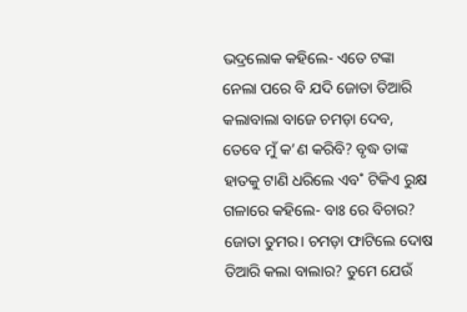ଭଦ୍ରଲୋକ କହିଲେ- ଏତେ ଟଙ୍କା ନେଲା ପରେ ବି ଯଦି ଜୋତା ତିଆରି କଲାବାଲା ବାଜେ ଚମଡ଼ା ଦେବ, ତେବେ ମୁଁ କ’ଣ କରିବି? ବୃଦ୍ଧ ତାଙ୍କ ହାତକୁ ଟାଣି ଧରିଲେ ଏବ˚ ଟିକିଏ ରୁକ୍ଷ ଗଳାରେ କହିଲେ- ବାଃ ରେ ବିଚାର? ଜୋତା ତୁମର। ଚମଡ଼ା ଫାଟିଲେ ଦୋଷ ତିଆରି କଲା ବାଲାର? ତୁମେ ଯେଉଁ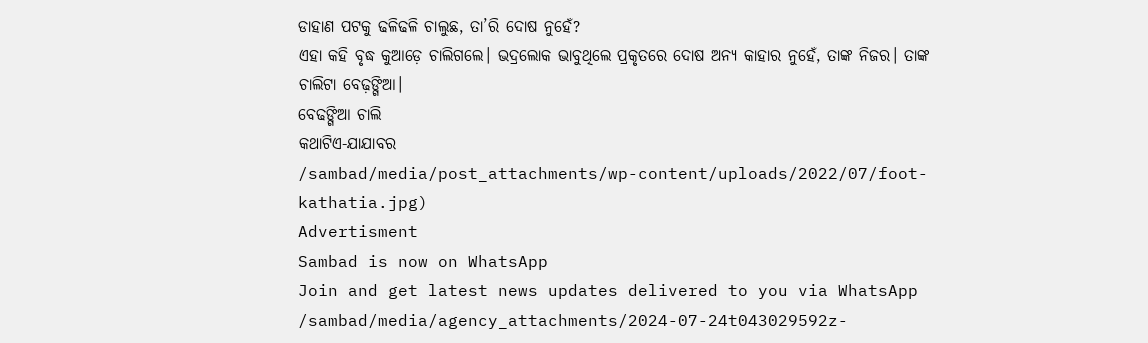ଡାହାଣ ପଟକୁ ଢଳିଢଳି ଚାଲୁଛ, ତା’ରି ଦୋଷ ନୁହେଁ?
ଏହା କହି ବୃଦ୍ଧ କୁଆଡ଼େ ଚାଲିଗଲେ। ଭଦ୍ରଲୋକ ଭାବୁଥିଲେ ପ୍ରକୃତରେ ଦୋଷ ଅନ୍ୟ କାହାର ନୁହେଁ, ତାଙ୍କ ନିଜର। ତାଙ୍କ ଚାଲିଟା ବେଢ଼ଙ୍ଗିଆ।
ବେଢଙ୍ଗିଆ ଚାଲି
କଥାଟିଏ-ଯାଯାବର
/sambad/media/post_attachments/wp-content/uploads/2022/07/foot-kathatia.jpg)
Advertisment
Sambad is now on WhatsApp
Join and get latest news updates delivered to you via WhatsApp
/sambad/media/agency_attachments/2024-07-24t043029592z-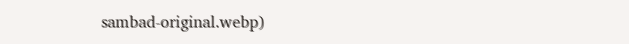sambad-original.webp)